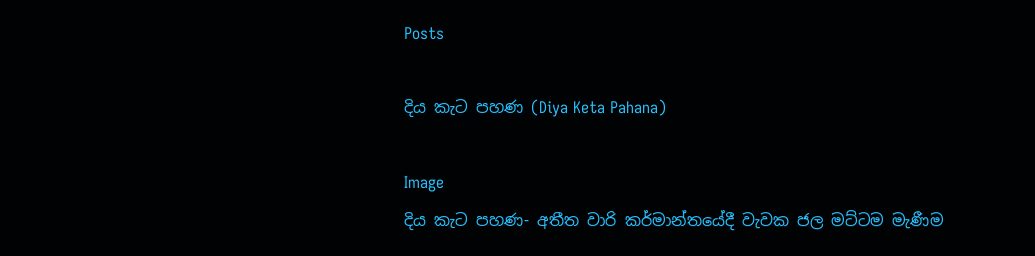Posts

දිය කැට පහණ (Diya Keta Pahana)

Image
දිය කැට පහණ- අතීත වාරි කර්මාන්තයේදී වැවක ජල මට්ටම මැණීම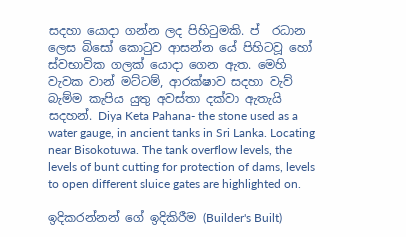සදහා යොදා ගන්න ලද පිහිටුමකි. ප් ‍ රධාන ලෙස බිසෝ කොටුව ආසන්න යේ පිහිටවූ හෝ ස්වභාවික ගලක් යොදා ගෙන ඇත. මෙහි වැවක වාන් මට්ටම්, ආරක්ෂාව සදහා වැව් බැම්ම කැපිය යුතු අවස්තා දක්වා ඇතැයි සදහන්. Diya Keta Pahana- the stone used as a water gauge, in ancient tanks in Sri Lanka. Locating near Bisokotuwa. The tank overflow levels, the levels of bunt cutting for protection of dams, levels to open different sluice gates are highlighted on.

ඉදිකරන්නන් ගේ ඉදිකිරීම (Builder's Built)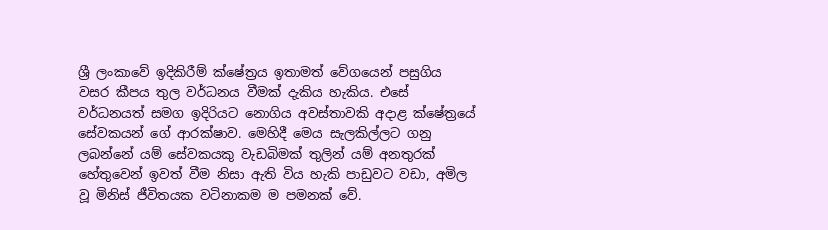ශ්‍රී ලංකාවේ ඉදිකිරීම් ක්ෂේත්‍රය ඉතාමත් වේගයෙන් පසුගිය වසර කීපය තුල වර්ධනය වීමක් දැකිය හැකිය. එසේ වර්ධනයත් සමග ඉදිරියට නොගිය අවස්තාවකි අදාළ ක්ෂේත්‍රයේ සේවකයන් ගේ ආරක්ෂාව. මෙහිදී මෙය සැලකිල්ලට ගනු ලබන්නේ යම් සේවකයකු වැඩබිමක් තුලින් යම් අනතුරක් හේතුවෙන් ඉවත් වීම නිසා ඇති විය හැකි පාඩුවට වඩා, අමිල වූ මිනිස් ජීවිතයක වටිනාකම ම පමනක් වේ.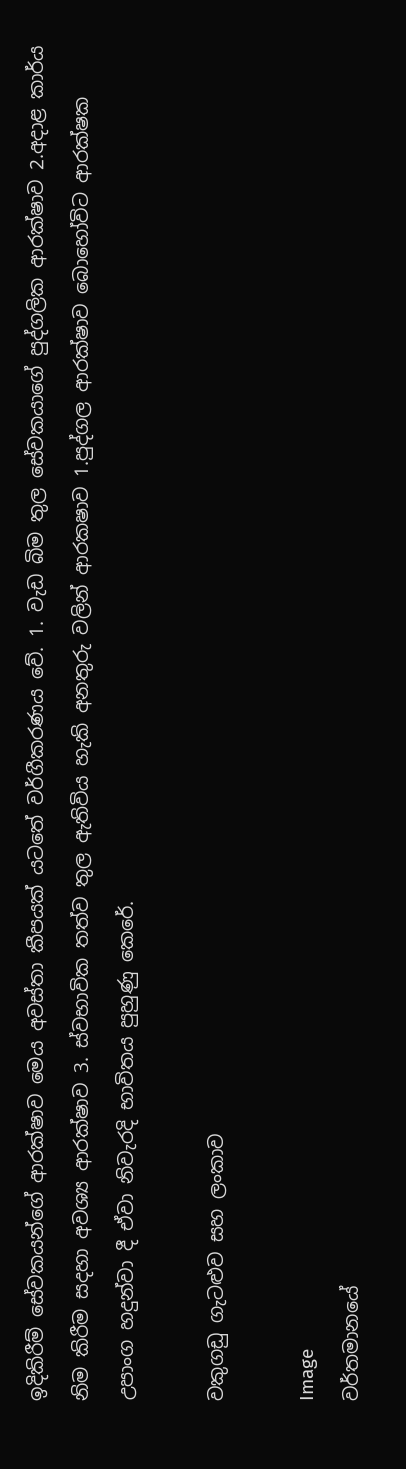ඉදිකිරීම් සේවකයන්ගේ ආරක්ෂාව මෙය අවස්තා කීපයක් යටතේ වර්ගීකරණය වේ. 1. වැඩ බිම තුල සේවකයාගේ පුද්ගලික ආරක්ෂාව 2.අදාළ කාර්ය නිම කිරීම සදහා අවශ්‍ය ආරක්ෂාව 3. ස්වභාවික තත්ව තුල ඇතිවිය හැකි අනතුරු වලින් ආරකෂාව 1.පුද්ගල ආරක්ෂාව බොහෝවිට ආරක්ෂක උපාංග හදුන්වා දී ඒවා නිවැරදි භාවිතය පුහුණු කෙරේ.

වකුගඩු ගැටළුව සහ ලංකාව

Image
වර්තමානයේ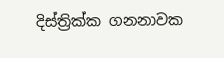දිස්ත්‍රික්ක ගනනාවක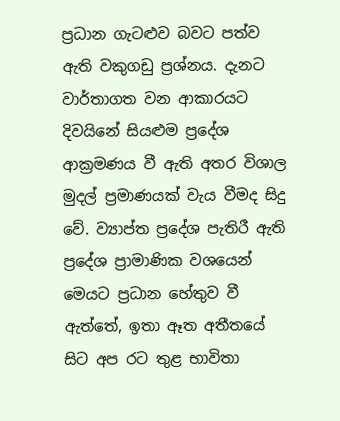ප්‍රධාන ගැටළුව බවට පත්ව ඇති වකුගඩු ප්‍රශ්නය. දැනට වාර්තාගත වන ආකාරයට දිවයිනේ සියළුම ප්‍රදේශ ආක්‍රමණය වී ඇති අතර විශාල මුදල් ප්‍රමාණයක් වැය වීමද සිදු වේ. ව්‍යාප්ත ප්‍රදේශ පැතිරී ඇති ප්‍රදේශ ප්‍රාමාණික වශයෙන් මෙයට ප්‍රධාන හේතුව වී ඇත්තේ, ඉතා ඈත අතීතයේ සිට අප රට තුළ භාවිතා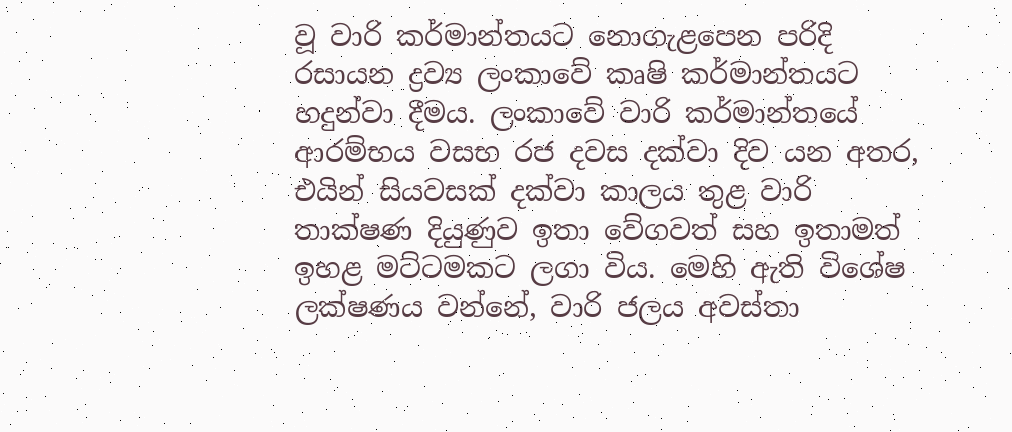වූ වාරි කර්මාන්තයට නොගැළපෙන පරිදි රසායන ද්‍රව්‍ය ලංකාවේ කෘෂි කර්මාන්තයට හදුන්වා දීමය. ලංකාවේ වාරි කර්මාන්තයේ ආරම්භය වසභ රජ දවස දක්වා දිව යන අතර, එයින් සියවසක් දක්වා කාලය තුළ වාරි තාක්ෂණ දියුණුව ඉතා වේගවත් සහ ඉතාමත් ඉහළ මට්ටමකට ලගා විය. මෙහි ඇති විශේෂ ලක්ෂණය වන්නේ, වාරි ජලය අවස්තා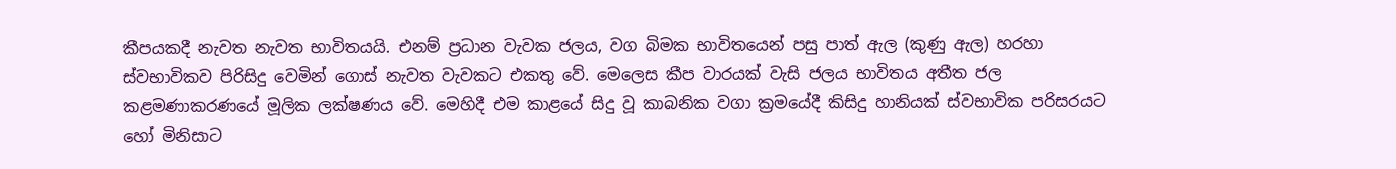කීපයකදී නැවත නැවත භාවිතයයි. එනම් ප්‍රධාන වැවක ජලය, වග බිමක භාවිතයෙන් පසු පාත් ඇල (කුණු ඇල) හරහා ස්වභාවිකව පිරිසිදු වෙමින් ගොස් නැවත වැවකට එකතු වේ. මෙලෙස කීප වාරයක් වැසි ජලය භාවිතය අතීත ජල කළමණාකරණයේ මූලික ලක්ෂණය වේ. මෙහිදී එම කාළයේ සිදු වූ කාබනික වගා ක්‍රමයේදී කිසිදු හානියක් ස්වභාවික පරිසරයට හෝ මිනිසාට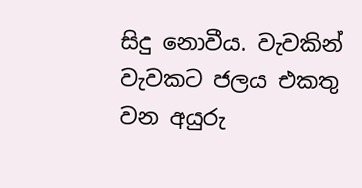සිදු නොවීය. වැවකින් වැවකට ජලය එකතු වන අයුරු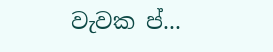වැවක ප්‍...